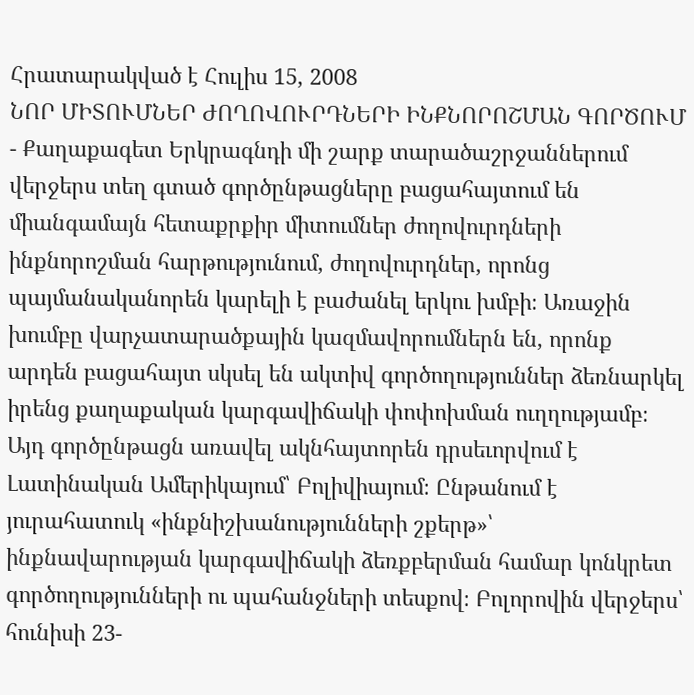Հրատարակված է Հուլիս 15, 2008
ՆՈՐ ՄԻՏՈՒՄՆԵՐ ԺՈՂՈՎՈՒՐԴՆԵՐԻ ԻՆՔՆՈՐՈՇՄԱՆ ԳՈՐԾՈՒՄ
- Քաղաքագետ Երկրագնդի մի շարք տարածաշրջաններում վերջերս տեղ գտած գործընթացները բացահայտում են միանգամայն հետաքրքիր միտումներ ժողովուրդների ինքնորոշման հարթությունում, ժողովուրդներ, որոնց պայմանականորեն կարելի է բաժանել երկու խմբի։ Առաջին խումբը վարչատարածքային կազմավորումներն են, որոնք արդեն բացահայտ սկսել են ակտիվ գործողություններ ձեռնարկել իրենց քաղաքական կարգավիճակի փոփոխման ուղղությամբ։ Այդ գործընթացն առավել ակնհայտորեն դրսեւորվում է Լատինական Ամերիկայում՝ Բոլիվիայում։ Ընթանում է յուրահատուկ «ինքնիշխանությունների շքերթ»՝ ինքնավարության կարգավիճակի ձեռքբերման համար կոնկրետ գործողությունների ու պահանջների տեսքով։ Բոլորովին վերջերս՝ հունիսի 23-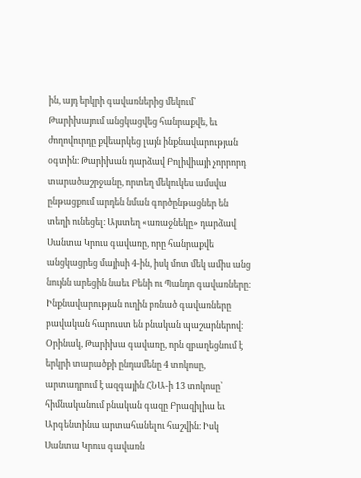ին, այդ երկրի գավառներից մեկում՝ Թարիխայում անցկացվեց հանրաքվե, եւ ժողովուրդը քվեարկեց լայն ինքնավարության օգտին։ Թարիխան դարձավ Բոլիվիայի չորրորդ տարածաշրջանը, որտեղ մեկուկես ամսվա ընթացքում արդեն նման գործընթացներ են տեղի ունեցել։ Այստեղ «առաջնեկը» դարձավ Սանտա Կրուս գավառը, որը հանրաքվե անցկացրեց մայիսի 4-ին, իսկ մոտ մեկ ամիս անց նույնն արեցին նաեւ Բենի ու Պանդո գավառները։ Ինքնավարության ուղին բռնած գավառները բավական հարուստ են բնական պաշարներով։ Օրինակ, Թարիխա գավառը, որն զբաղեցնում է երկրի տարածքի ընդամենը 4 տոկոսը, արտադրում է ազգային ՀՆԱ-ի 13 տոկոսը՝ հիմնականում բնական գազը Բրազիլիա եւ Արգենտինա արտահանելու հաշվին։ Իսկ Սանտա Կրուս գավառն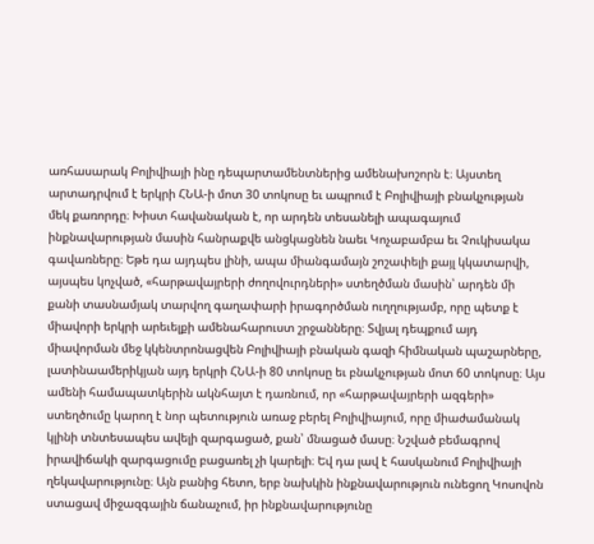առհասարակ Բոլիվիայի ինը դեպարտամենտներից ամենախոշորն է։ Այստեղ արտադրվում է երկրի ՀՆԱ-ի մոտ 30 տոկոսը եւ ապրում է Բոլիվիայի բնակչության մեկ քառորդը։ Խիստ հավանական է, որ արդեն տեսանելի ապագայում ինքնավարության մասին հանրաքվե անցկացնեն նաեւ Կոչաբամբա եւ Չուկիսակա գավառները։ Եթե դա այդպես լինի, ապա միանգամայն շոշափելի քայլ կկատարվի, այսպես կոչված, «հարթավայրերի ժողովուրդների» ստեղծման մասին՝ արդեն մի քանի տասնամյակ տարվող գաղափարի իրագործման ուղղությամբ, որը պետք է միավորի երկրի արեւելքի ամենահարուստ շրջանները։ Տվյալ դեպքում այդ միավորման մեջ կկենտրոնացվեն Բոլիվիայի բնական գազի հիմնական պաշարները, լատինաամերիկյան այդ երկրի ՀՆԱ-ի 80 տոկոսը եւ բնակչության մոտ 60 տոկոսը։ Այս ամենի համապատկերին ակնհայտ է դառնում, որ «հարթավայրերի ազգերի» ստեղծումը կարող է նոր պետություն առաջ բերել Բոլիվիայում, որը միաժամանակ կլինի տնտեսապես ավելի զարգացած, քան՝ մնացած մասը։ Նշված բեմագրով իրավիճակի զարգացումը բացառել չի կարելի։ Եվ դա լավ է հասկանում Բոլիվիայի ղեկավարությունը։ Այն բանից հետո, երբ նախկին ինքնավարություն ունեցող Կոսովոն ստացավ միջազգային ճանաչում, իր ինքնավարությունը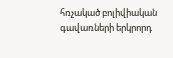հռչակած բոլիվիական գավառների երկրորդ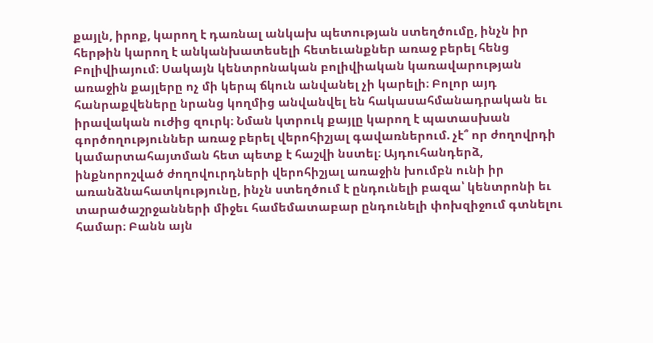քայլն, իրոք, կարող է դառնալ անկախ պետության ստեղծումը, ինչն իր հերթին կարող է անկանխատեսելի հետեւանքներ առաջ բերել հենց Բոլիվիայում։ Սակայն կենտրոնական բոլիվիական կառավարության առաջին քայլերը ոչ մի կերպ ճկուն անվանել չի կարելի։ Բոլոր այդ հանրաքվեները նրանց կողմից անվանվել են հակասահմանադրական եւ իրավական ուժից զուրկ։ Նման կտրուկ քայլը կարող է պատասխան գործողություններ առաջ բերել վերոհիշյալ գավառներում. չէ՞ որ ժողովրդի կամարտահայտման հետ պետք է հաշվի նստել։ Այդուհանդերձ, ինքնորոշված ժողովուրդների վերոհիշյալ առաջին խումբն ունի իր առանձնահատկությունը, ինչն ստեղծում է ընդունելի բազա՝ կենտրոնի եւ տարածաշրջանների միջեւ համեմատաբար ընդունելի փոխզիջում գտնելու համար։ Բանն այն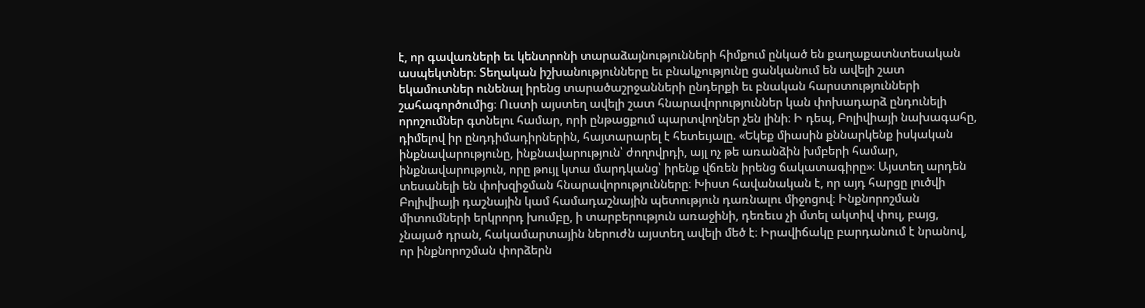է, որ գավառների եւ կենտրոնի տարաձայնությունների հիմքում ընկած են քաղաքատնտեսական ասպեկտներ։ Տեղական իշխանությունները եւ բնակչությունը ցանկանում են ավելի շատ եկամուտներ ունենալ իրենց տարածաշրջանների ընդերքի եւ բնական հարստությունների շահագործումից։ Ուստի այստեղ ավելի շատ հնարավորություններ կան փոխադարձ ընդունելի որոշումներ գտնելու համար, որի ընթացքում պարտվողներ չեն լինի։ Ի դեպ, Բոլիվիայի նախագահը, դիմելով իր ընդդիմադիրներին, հայտարարել է հետեւյալը. «Եկեք միասին քննարկենք իսկական ինքնավարությունը, ինքնավարություն՝ ժողովրդի, այլ ոչ թե առանձին խմբերի համար, ինքնավարություն, որը թույլ կտա մարդկանց՝ իրենք վճռեն իրենց ճակատագիրը»։ Այստեղ արդեն տեսանելի են փոխզիջման հնարավորությունները։ Խիստ հավանական է, որ այդ հարցը լուծվի Բոլիվիայի դաշնային կամ համադաշնային պետություն դառնալու միջոցով։ Ինքնորոշման միտումների երկրորդ խումբը, ի տարբերություն առաջինի, դեռեւս չի մտել ակտիվ փուլ, բայց, չնայած դրան, հակամարտային ներուժն այստեղ ավելի մեծ է։ Իրավիճակը բարդանում է նրանով, որ ինքնորոշման փորձերն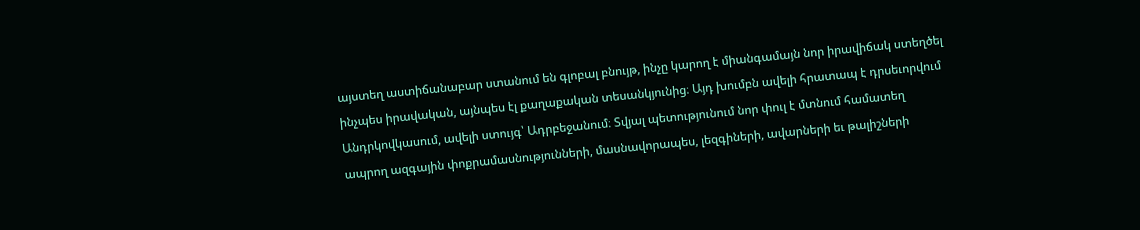այստեղ աստիճանաբար ստանում են գլոբալ բնույթ, ինչը կարող է միանգամայն նոր իրավիճակ ստեղծել ինչպես իրավական, այնպես էլ քաղաքական տեսանկյունից։ Այդ խումբն ավելի հրատապ է դրսեւորվում Անդրկովկասում, ավելի ստույգ՝ Ադրբեջանում։ Տվյալ պետությունում նոր փուլ է մտնում համատեղ ապրող ազգային փոքրամասնությունների, մասնավորապես, լեզգիների, ավարների եւ թալիշների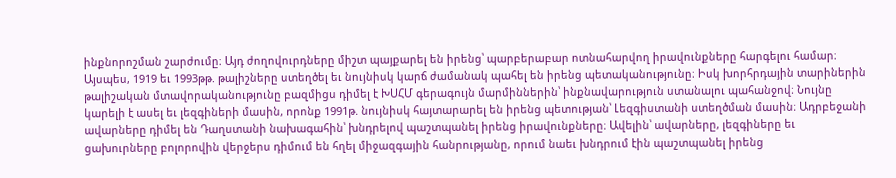ինքնորոշման շարժումը։ Այդ ժողովուրդները միշտ պայքարել են իրենց՝ պարբերաբար ոտնահարվող իրավունքները հարգելու համար։ Այսպես, 1919 եւ 1993թթ. թալիշները ստեղծել եւ նույնիսկ կարճ ժամանակ պահել են իրենց պետականությունը։ Իսկ խորհրդային տարիներին թալիշական մտավորականությունը բազմիցս դիմել է ԽՍՀՄ գերագույն մարմիններին՝ ինքնավարություն ստանալու պահանջով։ Նույնը կարելի է ասել եւ լեզգիների մասին, որոնք 1991թ. նույնիսկ հայտարարել են իրենց պետության՝ Լեզգիստանի ստեղծման մասին։ Ադրբեջանի ավարները դիմել են Դաղստանի նախագահին՝ խնդրելով պաշտպանել իրենց իրավունքները։ Ավելին՝ ավարները, լեզգիները եւ ցախուրները բոլորովին վերջերս դիմում են հղել միջազգային հանրությանը, որում նաեւ խնդրում էին պաշտպանել իրենց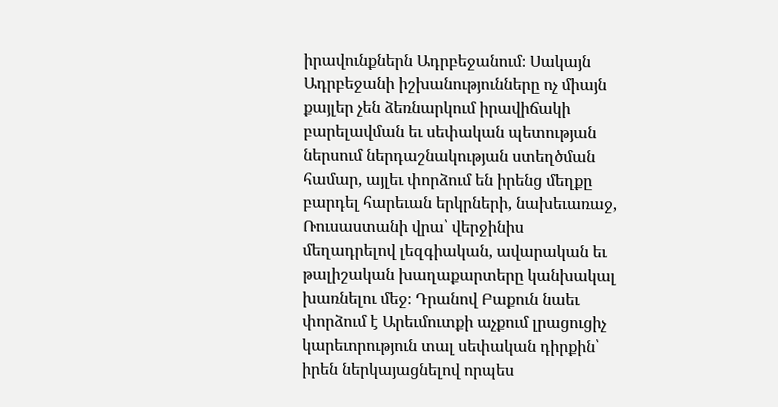իրավունքներն Ադրբեջանում։ Սակայն Ադրբեջանի իշխանությունները ոչ միայն քայլեր չեն ձեռնարկում իրավիճակի բարելավման եւ սեփական պետության ներսում ներդաշնակության ստեղծման համար, այլեւ փորձում են իրենց մեղքը բարդել հարեւան երկրների, նախեւառաջ, Ռուսաստանի վրա՝ վերջինիս մեղադրելով լեզգիական, ավարական եւ թալիշական խաղաքարտերը կանխակալ խառնելու մեջ։ Դրանով Բաքուն նաեւ փորձում է Արեւմուտքի աչքում լրացուցիչ կարեւորություն տալ սեփական դիրքին՝ իրեն ներկայացնելով որպես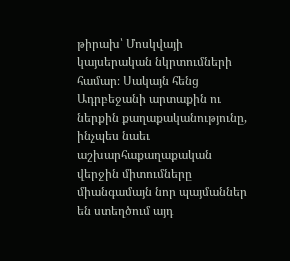թիրախ՝ Մոսկվայի կայսերական նկրտումների համար։ Սակայն հենց Ադրբեջանի արտաքին ու ներքին քաղաքականությունը, ինչպես նաեւ աշխարհաքաղաքական վերջին միտումները միանգամայն նոր պայմաններ են ստեղծում այդ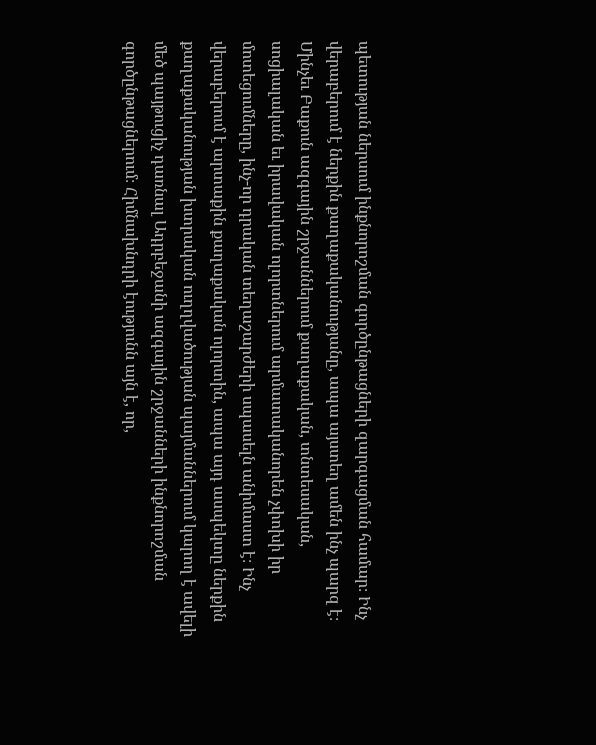պետության ներսում ինքնորոշման գործընթացների զարգացման համար։ Ինչ վերաբերում է ներքին քաղաքականությանը, ապա այստեղ ամեն ինչ պարզ է։ Մինչեւ Բաքուն ազգային շրջաններում քաղաքական, տնտեսական, սոցիալական եւ իրավական ոլորտներում արմատականորեն չփոխի իր մոտեցումները, ինչ-որ դրական տեղաշարժերի սպասելն անիմաստ է։ Ինչ վերաբերում է արտաքին քաղաքական ոլորտին, ապա այդ ասպեկտը ներքին քաղաքականության խտրական ուղղվածության պայմաններում կարող է ավելի մեծ պայթուցիչ դառնալ Ադրբեջանի ազգային շրջանների ինքնորոշման գործընթացներում։ Հիմնախնդրի էությունն այն է, որ,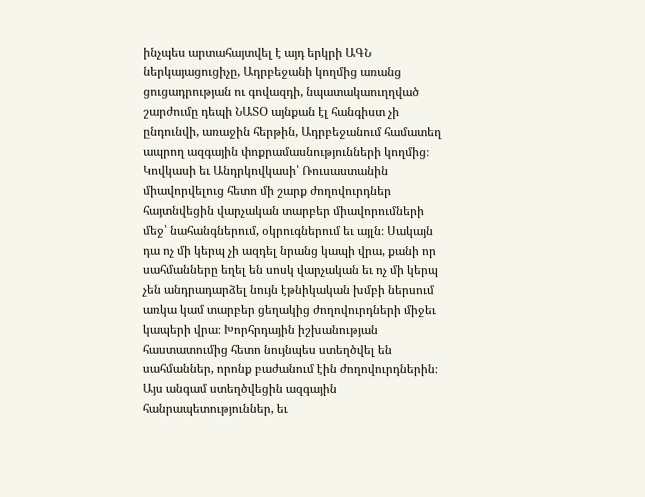ինչպես արտահայտվել է այդ երկրի ԱԳՆ ներկայացուցիչը, Ադրբեջանի կողմից առանց ցուցադրության ու գովազդի, նպատակաուղղված շարժումը դեպի ՆԱՏՕ այնքան էլ հանգիստ չի ընդունվի, առաջին հերթին, Ադրբեջանում համատեղ ապրող ազգային փոքրամասնությունների կողմից։ Կովկասի եւ Անդրկովկասի՝ Ռուսաստանին միավորվելուց հետո մի շարք ժողովուրդներ հայտնվեցին վարչական տարբեր միավորումների մեջ՝ նահանգներում, օկրուգներում եւ այլն։ Սակայն դա ոչ մի կերպ չի ազդել նրանց կապի վրա, քանի որ սահմանները եղել են սոսկ վարչական եւ ոչ մի կերպ չեն անդրադարձել նույն էթնիկական խմբի ներսում առկա կամ տարբեր ցեղակից ժողովուրդների միջեւ կապերի վրա։ Խորհրդային իշխանության հաստատումից հետո նույնպես ստեղծվել են սահմաններ, որոնք բաժանում էին ժողովուրդներին։ Այս անգամ ստեղծվեցին ազգային հանրապետություններ, եւ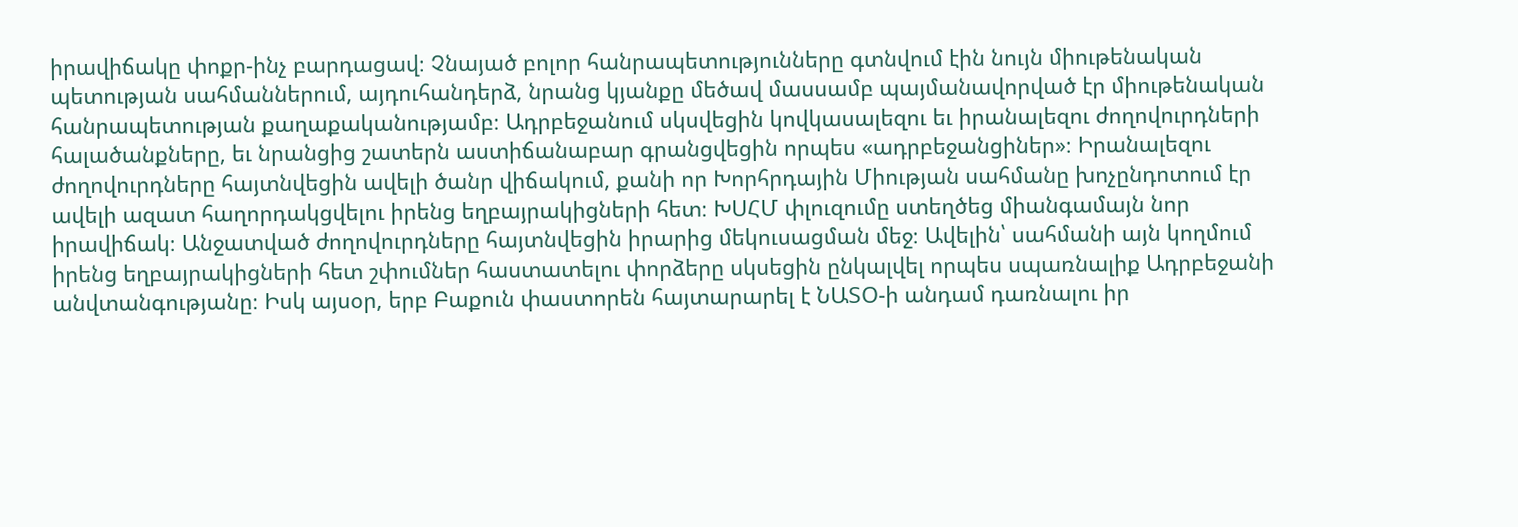իրավիճակը փոքր-ինչ բարդացավ։ Չնայած բոլոր հանրապետությունները գտնվում էին նույն միութենական պետության սահմաններում, այդուհանդերձ, նրանց կյանքը մեծավ մասսամբ պայմանավորված էր միութենական հանրապետության քաղաքականությամբ։ Ադրբեջանում սկսվեցին կովկասալեզու եւ իրանալեզու ժողովուրդների հալածանքները, եւ նրանցից շատերն աստիճանաբար գրանցվեցին որպես «ադրբեջանցիներ»։ Իրանալեզու ժողովուրդները հայտնվեցին ավելի ծանր վիճակում, քանի որ Խորհրդային Միության սահմանը խոչընդոտում էր ավելի ազատ հաղորդակցվելու իրենց եղբայրակիցների հետ։ ԽՍՀՄ փլուզումը ստեղծեց միանգամայն նոր իրավիճակ։ Անջատված ժողովուրդները հայտնվեցին իրարից մեկուսացման մեջ։ Ավելին՝ սահմանի այն կողմում իրենց եղբայրակիցների հետ շփումներ հաստատելու փորձերը սկսեցին ընկալվել որպես սպառնալիք Ադրբեջանի անվտանգությանը։ Իսկ այսօր, երբ Բաքուն փաստորեն հայտարարել է ՆԱՏՕ-ի անդամ դառնալու իր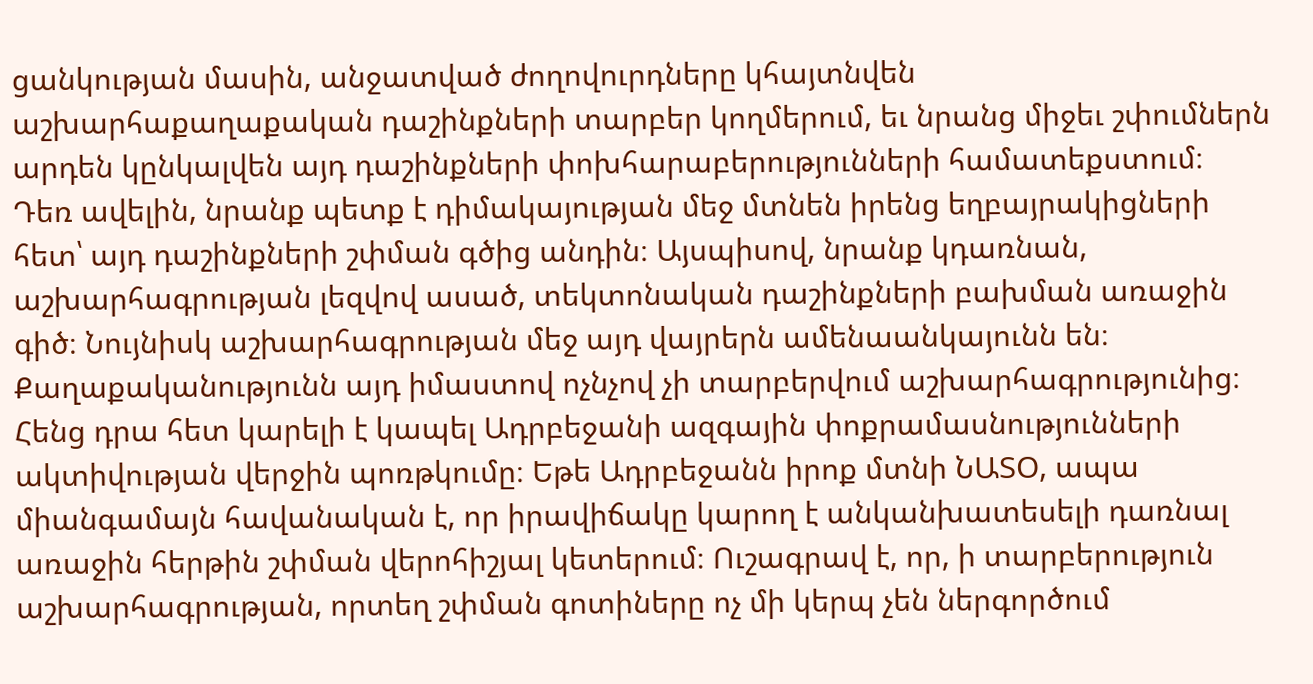ցանկության մասին, անջատված ժողովուրդները կհայտնվեն աշխարհաքաղաքական դաշինքների տարբեր կողմերում, եւ նրանց միջեւ շփումներն արդեն կընկալվեն այդ դաշինքների փոխհարաբերությունների համատեքստում։ Դեռ ավելին, նրանք պետք է դիմակայության մեջ մտնեն իրենց եղբայրակիցների հետ՝ այդ դաշինքների շփման գծից անդին։ Այսպիսով, նրանք կդառնան, աշխարհագրության լեզվով ասած, տեկտոնական դաշինքների բախման առաջին գիծ։ Նույնիսկ աշխարհագրության մեջ այդ վայրերն ամենաանկայունն են։ Քաղաքականությունն այդ իմաստով ոչնչով չի տարբերվում աշխարհագրությունից։ Հենց դրա հետ կարելի է կապել Ադրբեջանի ազգային փոքրամասնությունների ակտիվության վերջին պոռթկումը։ Եթե Ադրբեջանն իրոք մտնի ՆԱՏՕ, ապա միանգամայն հավանական է, որ իրավիճակը կարող է անկանխատեսելի դառնալ առաջին հերթին շփման վերոհիշյալ կետերում։ Ուշագրավ է, որ, ի տարբերություն աշխարհագրության, որտեղ շփման գոտիները ոչ մի կերպ չեն ներգործում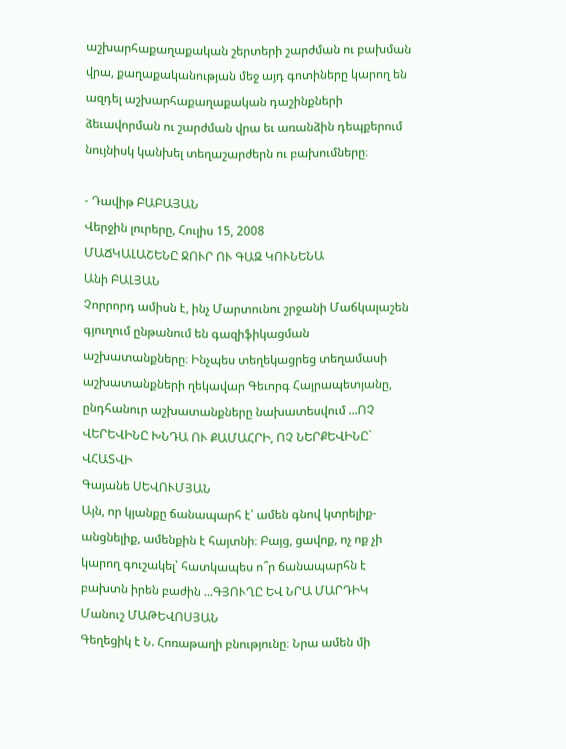աշխարհաքաղաքական շերտերի շարժման ու բախման վրա, քաղաքականության մեջ այդ գոտիները կարող են ազդել աշխարհաքաղաքական դաշինքների ձեւավորման ու շարժման վրա եւ առանձին դեպքերում նույնիսկ կանխել տեղաշարժերն ու բախումները։

- Դավիթ ԲԱԲԱՅԱՆ
Վերջին լուրերը, Հուլիս 15, 2008
ՄԱՃԿԱԼԱՇԵՆԸ ՋՈՒՐ ՈՒ ԳԱԶ ԿՈՒՆԵՆԱ
Անի ԲԱԼՅԱՆ
Չորրորդ ամիսն է, ինչ Մարտունու շրջանի Մաճկալաշեն գյուղում ընթանում են գազիֆիկացման աշխատանքները։ Ինչպես տեղեկացրեց տեղամասի աշխատանքների ղեկավար Գեւորգ Հայրապետյանը, ընդհանուր աշխատանքները նախատեսվում ...ՈՉ ՎԵՐԵՎԻՆԸ ԽՆԴԱ ՈՒ ՔԱՄԱՀՐԻ, ՈՉ ՆԵՐՔԵՎԻՆԸ` ՎՀԱՏՎԻ
Գայանե ՍԵՎՈՒՄՅԱՆ
Այն, որ կյանքը ճանապարհ է՝ ամեն գնով կտրելիք-անցնելիք, ամենքին է հայտնի։ Բայց, ցավոք, ոչ ոք չի կարող գուշակել՝ հատկապես ո՞ր ճանապարհն է բախտն իրեն բաժին ...ԳՅՈՒՂԸ ԵՎ ՆՐԱ ՄԱՐԴԻԿ
Մանուշ ՄԱԹԵՎՈՍՅԱՆ
Գեղեցիկ է Ն. Հոռաթաղի բնությունը։ Նրա ամեն մի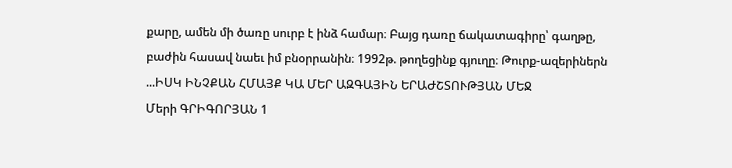քարը, ամեն մի ծառը սուրբ է ինձ համար։ Բայց դառը ճակատագիրը՝ գաղթը, բաժին հասավ նաեւ իմ բնօրրանին։ 1992թ. թողեցինք գյուղը։ Թուրք-ազերիներն ...ԻՍԿ ԻՆՉՔԱՆ ՀՄԱՅՔ ԿԱ ՄԵՐ ԱԶԳԱՅԻՆ ԵՐԱԺՇՏՈՒԹՅԱՆ ՄԵՋ
Մերի ԳՐԻԳՈՐՅԱՆ 1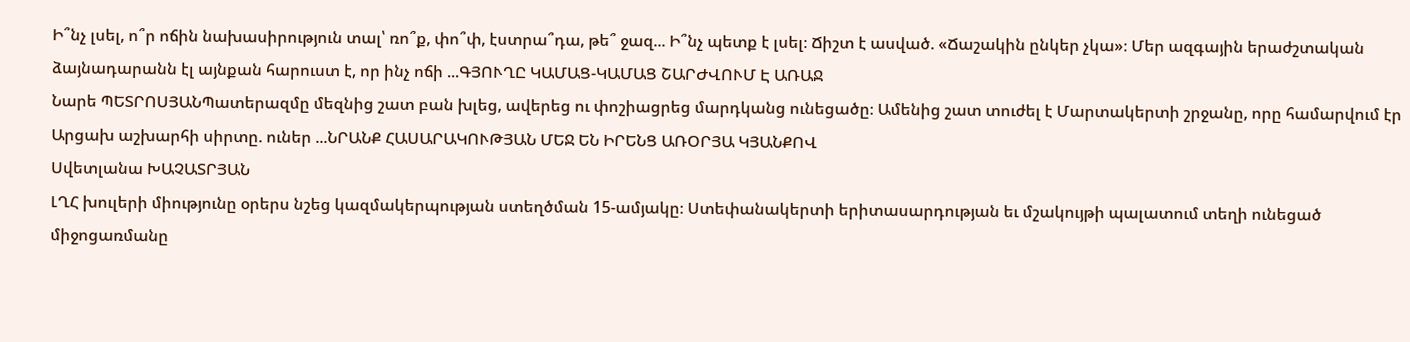Ի՞նչ լսել, ո՞ր ոճին նախասիրություն տալ՝ ռո՞ք, փո՞փ, էստրա՞դա, թե՞ ջազ... Ի՞նչ պետք է լսել։ Ճիշտ է ասված. «Ճաշակին ընկեր չկա»։ Մեր ազգային երաժշտական ձայնադարանն էլ այնքան հարուստ է, որ ինչ ոճի ...ԳՅՈՒՂԸ ԿԱՄԱՑ-ԿԱՄԱՑ ՇԱՐԺՎՈՒՄ Է ԱՌԱՋ
Նարե ՊԵՏՐՈՍՅԱՆՊատերազմը մեզնից շատ բան խլեց, ավերեց ու փոշիացրեց մարդկանց ունեցածը։ Ամենից շատ տուժել է Մարտակերտի շրջանը, որը համարվում էր Արցախ աշխարհի սիրտը. ուներ ...ՆՐԱՆՔ ՀԱՍԱՐԱԿՈՒԹՅԱՆ ՄԵՋ ԵՆ ԻՐԵՆՑ ԱՌՕՐՅԱ ԿՅԱՆՔՈՎ
Սվետլանա ԽԱՉԱՏՐՅԱՆ
ԼՂՀ խուլերի միությունը օրերս նշեց կազմակերպության ստեղծման 15-ամյակը։ Ստեփանակերտի երիտասարդության եւ մշակույթի պալատում տեղի ունեցած միջոցառմանը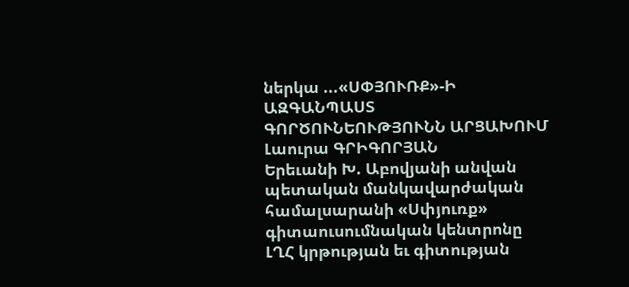ներկա ...«ՍՓՅՈՒՌՔ»-Ի ԱԶԳԱՆՊԱՍՏ ԳՈՐԾՈՒՆԵՈՒԹՅՈՒՆՆ ԱՐՑԱԽՈՒՄ
Լաուրա ԳՐԻԳՈՐՅԱՆ
Երեւանի Խ. Աբովյանի անվան պետական մանկավարժական համալսարանի «Սփյուռք» գիտաուսումնական կենտրոնը ԼՂՀ կրթության եւ գիտության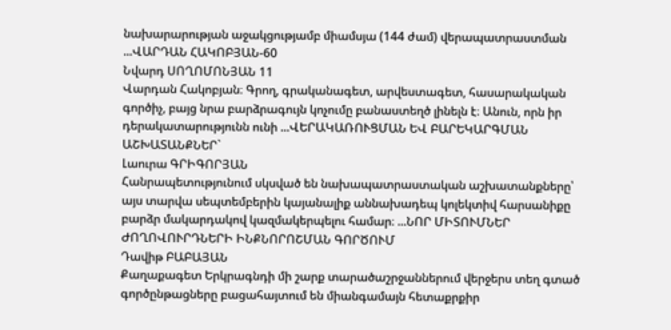նախարարության աջակցությամբ միամսյա (144 ժամ) վերապատրաստման ...ՎԱՐԴԱՆ ՀԱԿՈԲՅԱՆ-60
Նվարդ ՍՈՂՈՄՈՆՅԱՆ 11
Վարդան Հակոբյան։ Գրող, գրականագետ, արվեստագետ, հասարակական գործիչ, բայց նրա բարձրագույն կոչումը բանաստեղծ լինելն է։ Անուն, որն իր դերակատարությունն ունի ...ՎԵՐԱԿԱՌՈՒՑՄԱՆ ԵՎ ԲԱՐԵԿԱՐԳՄԱՆ ԱՇԽԱՏԱՆՔՆԵՐ`
Լաուրա ԳՐԻԳՈՐՅԱՆ
Հանրապետությունում սկսված են նախապատրաստական աշխատանքները՝ այս տարվա սեպտեմբերին կայանալիք աննախադեպ կոլեկտիվ հարսանիքը բարձր մակարդակով կազմակերպելու համար։ ...ՆՈՐ ՄԻՏՈՒՄՆԵՐ ԺՈՂՈՎՈՒՐԴՆԵՐԻ ԻՆՔՆՈՐՈՇՄԱՆ ԳՈՐԾՈՒՄ
Դավիթ ԲԱԲԱՅԱՆ
Քաղաքագետ Երկրագնդի մի շարք տարածաշրջաններում վերջերս տեղ գտած գործընթացները բացահայտում են միանգամայն հետաքրքիր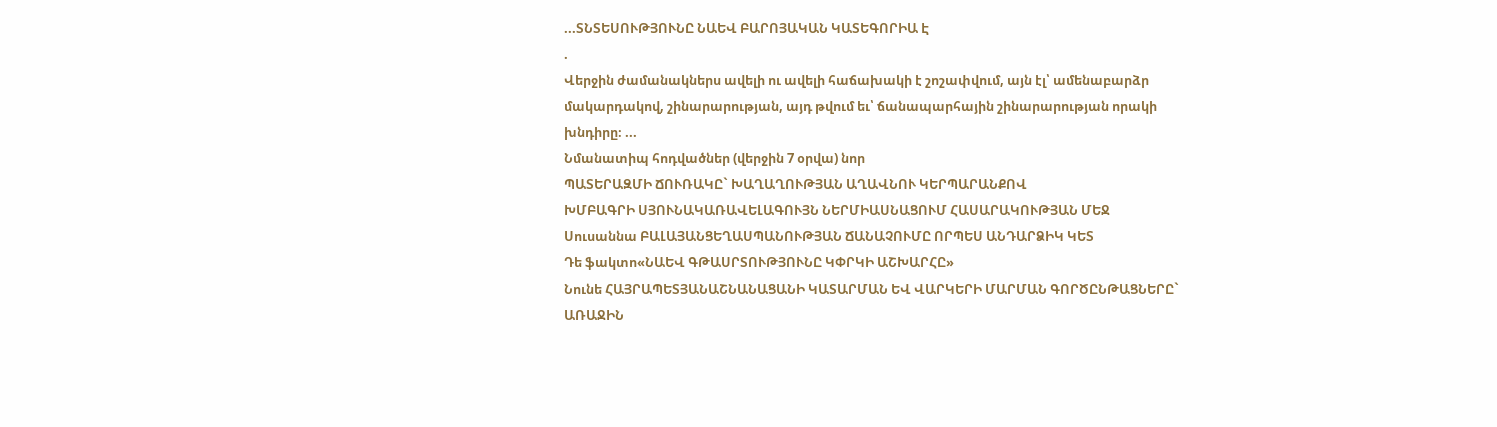...ՏՆՏԵՍՈՒԹՅՈՒՆԸ ՆԱԵՎ ԲԱՐՈՅԱԿԱՆ ԿԱՏԵԳՈՐԻԱ Է
.
Վերջին ժամանակներս ավելի ու ավելի հաճախակի է շոշափվում, այն էլ՝ ամենաբարձր մակարդակով, շինարարության, այդ թվում եւ՝ ճանապարհային շինարարության որակի խնդիրը։ ...
Նմանատիպ հոդվածներ (վերջին 7 օրվա) նոր
ՊԱՏԵՐԱԶՄԻ ՃՈՒՌԱԿԸ` ԽԱՂԱՂՈՒԹՅԱՆ ԱՂԱՎՆՈՒ ԿԵՐՊԱՐԱՆՔՈՎ
ԽՄԲԱԳՐԻ ՍՅՈՒՆԱԿԱՌԱՎԵԼԱԳՈՒՅՆ ՆԵՐՄԻԱՍՆԱՑՈՒՄ ՀԱՍԱՐԱԿՈՒԹՅԱՆ ՄԵՋ
Սուսաննա ԲԱԼԱՅԱՆՑԵՂԱՍՊԱՆՈՒԹՅԱՆ ՃԱՆԱՉՈՒՄԸ ՈՐՊԵՍ ԱՆԴԱՐՁԻԿ ԿԵՏ
Դե ֆակտո«ՆԱԵՎ ԳԹԱՍՐՏՈՒԹՅՈՒՆԸ ԿՓՐԿԻ ԱՇԽԱՐՀԸ»
Նունե ՀԱՅՐԱՊԵՏՅԱՆԱՇՆԱՆԱՑԱՆԻ ԿԱՏԱՐՄԱՆ ԵՎ ՎԱՐԿԵՐԻ ՄԱՐՄԱՆ ԳՈՐԾԸՆԹԱՑՆԵՐԸ` ԱՌԱՋԻՆ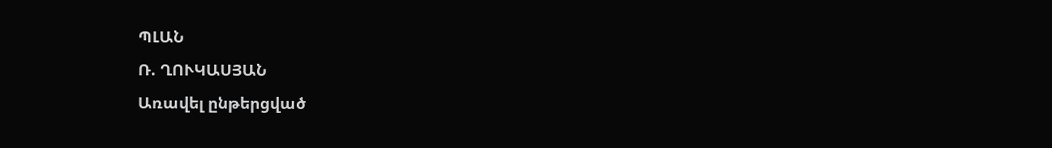ՊԼԱՆ
Ռ. ՂՈՒԿԱՍՅԱՆ
Առավել ընթերցված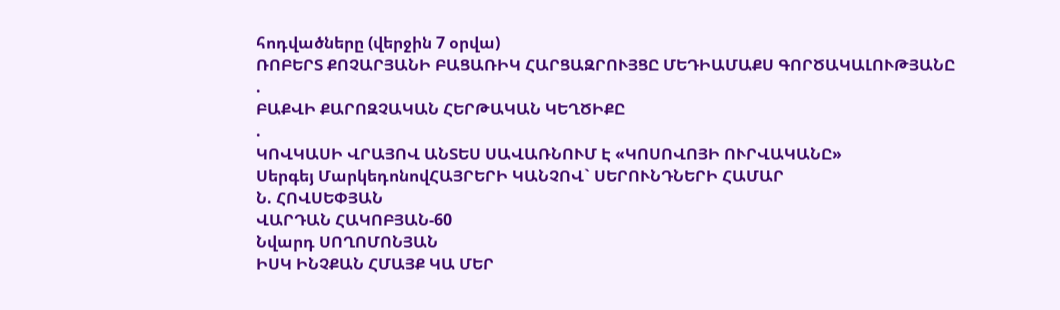հոդվածները (վերջին 7 օրվա)
ՌՈԲԵՐՏ ՔՈՉԱՐՅԱՆԻ ԲԱՑԱՌԻԿ ՀԱՐՑԱԶՐՈՒՅՑԸ ՄԵԴԻԱՄԱՔՍ ԳՈՐԾԱԿԱԼՈՒԹՅԱՆԸ
.
ԲԱՔՎԻ ՔԱՐՈԶՉԱԿԱՆ ՀԵՐԹԱԿԱՆ ԿԵՂԾԻՔԸ
.
ԿՈՎԿԱՍԻ ՎՐԱՅՈՎ ԱՆՏԵՍ ՍԱՎԱՌՆՈՒՄ Է «ԿՈՍՈՎՈՅԻ ՈՒՐՎԱԿԱՆԸ»
Սերգեյ ՄարկեդոնովՀԱՅՐԵՐԻ ԿԱՆՉՈՎ` ՍԵՐՈՒՆԴՆԵՐԻ ՀԱՄԱՐ
Ն. ՀՈՎՍԵՓՅԱՆ
ՎԱՐԴԱՆ ՀԱԿՈԲՅԱՆ-60
Նվարդ ՍՈՂՈՄՈՆՅԱՆ
ԻՍԿ ԻՆՉՔԱՆ ՀՄԱՅՔ ԿԱ ՄԵՐ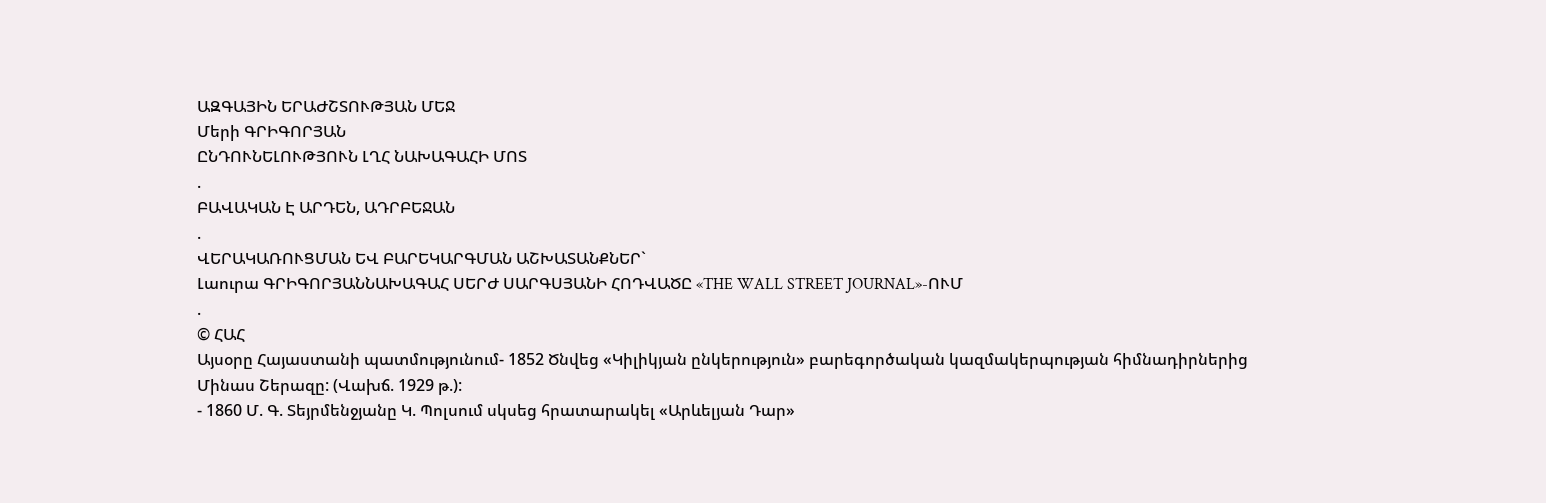ԱԶԳԱՅԻՆ ԵՐԱԺՇՏՈՒԹՅԱՆ ՄԵՋ
Մերի ԳՐԻԳՈՐՅԱՆ
ԸՆԴՈՒՆԵԼՈՒԹՅՈՒՆ ԼՂՀ ՆԱԽԱԳԱՀԻ ՄՈՏ
.
ԲԱՎԱԿԱՆ Է ԱՐԴԵՆ, ԱԴՐԲԵՋԱՆ
.
ՎԵՐԱԿԱՌՈՒՑՄԱՆ ԵՎ ԲԱՐԵԿԱՐԳՄԱՆ ԱՇԽԱՏԱՆՔՆԵՐ`
Լաուրա ԳՐԻԳՈՐՅԱՆՆԱԽԱԳԱՀ ՍԵՐԺ ՍԱՐԳՍՅԱՆԻ ՀՈԴՎԱԾԸ «THE WALL STREET JOURNAL»-ՈՒՄ
.
© ՀԱՀ
Այսօրը Հայաստանի պատմությունում- 1852 Ծնվեց «Կիլիկյան ընկերություն» բարեգործական կազմակերպության հիմնադիրներից Մինաս Շերազը: (Վախճ. 1929 թ.):
- 1860 Մ. Գ. Տեյրմենջյանը Կ. Պոլսում սկսեց հրատարակել «Արևելյան Դար»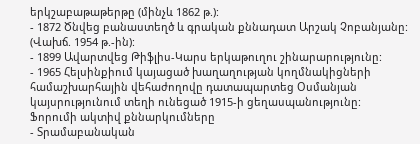երկշաբաթաթերթը (մինչև 1862 թ.):
- 1872 Ծնվեց բանաստեղծ և գրական քննադատ Արշակ Չոբանյանը: (Վախճ. 1954 թ.-ին):
- 1899 Ավարտվեց Թիֆլիս-Կարս երկաթուղու շինարարությունը:
- 1965 Հելսինքիում կայացած խաղաղության կողմնակիցների համաշխարհային վեհաժողովը դատապարտեց Օսմանյան կայսրությունում տեղի ունեցած 1915-ի ցեղասպանությունը:
Ֆորումի ակտիվ քննարկումները
- Տրամաբանական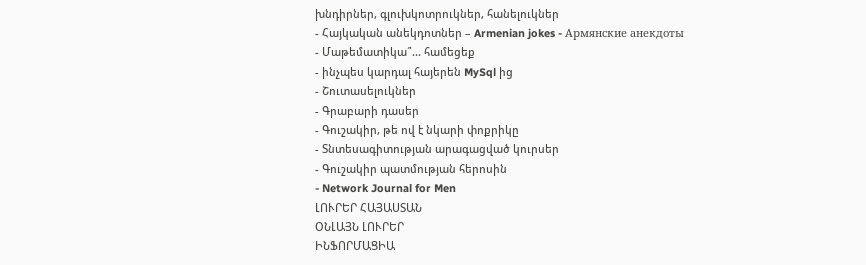խնդիրներ, գլուխկոտրուկներ, հանելուկներ
- Հայկական անեկդոտներ – Armenian jokes - Армянские анекдоты
- Մաթեմատիկա՞... համեցեք
- ինչպես կարդալ հայերեն MySql ից
- Շուտասելուկներ
- Գրաբարի դասեր
- Գուշակիր, թե ով է նկարի փոքրիկը
- Տնտեսագիտության արագացված կուրսեր
- Գուշակիր պատմության հերոսին
- Network Journal for Men
ԼՈՒՐԵՐ ՀԱՅԱՍՏԱՆ
ՕՆԼԱՅՆ ԼՈՒՐԵՐ
ԻՆՖՈՐՄԱՑԻԱ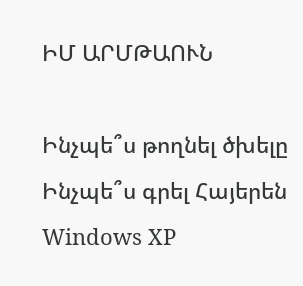ԻՄ ԱՐՄԹԱՈՒՆ

Ինչպե՞ս թողնել ծխելը
Ինչպե՞ս գրել Հայերեն Windows XP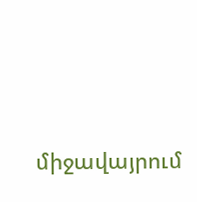միջավայրում